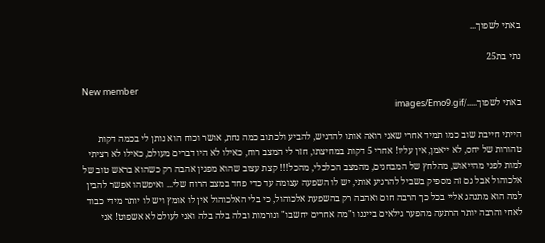באתי לשפוך...

נתי בת25

New member
באתי לשפוך...../images/Emo9.gif

הייתי חייבת שוב כמו תמיד אחרי שאני רואה אותו להדגיש, להביע ולכתוב כמה נחת, אושר וכוח הוא נותן לי בכמה דקות טהורות של יחס, לא ייאמן, אין עליו! אחרי 5 דקות במחיצתו, חזר לי המצב רוח, כאילו לא היו דברים מעולם, כאילו לא רציתי למות לפני מהייאוש, מהלחץ של המבחנים, מהמצב הכלכלי, מהכל!!! קצת עצוב שהוא מפגין אהבה רק כשהוא בראש טוב של אלכוהול אבל גם זה מספיק בשביל להרגיע אותי, יש לו השפעה עצומה עד כדי פחד במצב הרוח שלי... ואיפשהו אפשר להבין למה הוא מתנהג אליי בכל כך הרבה חום ואהבה רק בהשפעת אלכוהול, כי בלי האלכוהול אין לו אומץ ויש לו יותר מידי כבוד לאחי והרבה יותר הרתעה מהפער גילאים בייננו ו"מה אחרים יחשבו" ונורמות ובלה בלה בלה ואני לעולם לא אשפוט! אני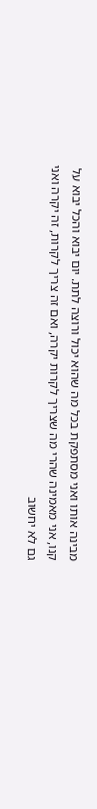מבינה אותו ואני מסתפקת בכל מה שהוא יכול ורוצה לתת. יום יבוא והכל יבוא על קנו, אני מאמינה שהרי מה שצריך לקרות יקרה, ואם זה צריך לקרות, זה יקרה ואני גם לא יחשוב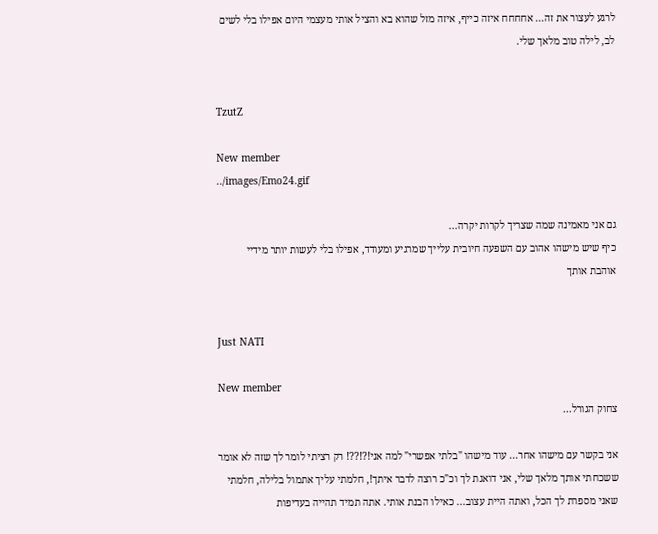לרגע לעצור את זה... אחחחח איזה כייף, איזה מזל שהוא בא והציל אותי מעצמי היום אפילו בלי לשים לב, לילה טוב מלאך שלי.


TzutZ

New member
../images/Emo24.gif

גם אני מאמינה שמה שצריך לקרות יקרה...
כיף שיש מישהו אהוב עם השפעה חיובית עלייך שמרגיע ומעודד, אפילו בלי לעשות יותר מידיי
אוהבת אותך


Just NATI

New member
צחוק הגורל...

אני בקשר עם מישהו אחר... עוד מישהו "בלתי אפשרי" למה אני!?!??! רק רציתי לומר לך שזה לא אומר ששכחתי אותך מלאך שלי, אני דואגת לך וכ"כ רוצה לדבר איתך!, חלמתי עליך אתמול בלילה, חלמתי שאני מספרת לך הכל, ואתה היית עצוב... כאילו הבנת אותי. אתה תמיד תהייה בעדיפות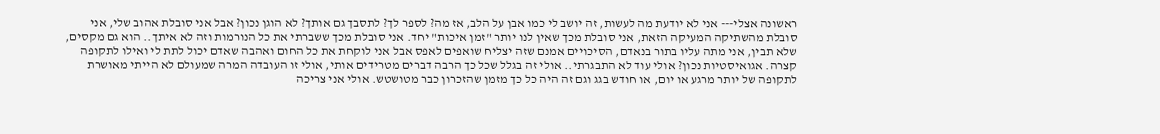ראשונה אצלי--- אני לא יודעת מה לעשות, זה יושב לי כמו אבן על הלב, אז מה? לספר לך? לתסבך גם אותך? לא הוגן נכון? אבל אני סובלת אהוב שלי, אני סובלת מהשתיקה המעיקה הזאת, אני סובלת מכך שאין לנו יותר "זמן איכות" יחד. אני סובלת מכך ששברתי את כל הנורמות וזה לא איתך.. הוא גם מקסים, שלא תבין, אני מתה עליו בתור בנאדם, הסיכויים אמנם שזה יצליח שואפים לאפס אבל אני לוקחת את כל החום ואהבה שאדם יכול לתת לי ואילו לתקופה קצרה. אגואיסטיות נכון? אולי עוד לא התבגרתי.. אולי זה בגלל שכל כך הרבה דברים מטרידים אותי, אולי זו העובדה המרה שמעולם לא הייתי מאושרת לתקופה של יותר מרגע או יום, או חודש בגג וגם זה היה כל כך מזמן שהזכרון כבר מטושטש. אולי אני צריכה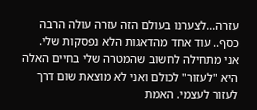עזרה...לצערנו בעולם הזה עזרה עולה הרבה כסף.. עוד אחד מהדאגות הלא נפסקות שלי. אני מתחילה לחשוב שהמטרה שלי בחיים האלה היא "לעזור" לכולם ואני לא מוצאת שום דרך לעזור לעצמי. האמת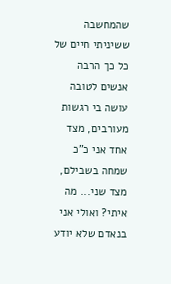שהמחשבה ששיניתי חיים של כל כך הרבה אנשים לטובה עושה בי רגשות מעורבים, מצד אחד אני כ"כ שמחה בשבילם, מצד שני... מה איתי? ואולי אני בנאדם שלא יודע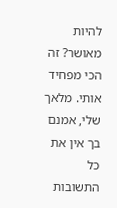להיות מאושר? זה הכי מפחיד אותי. מלאך שלי, אמנם בך אין את כל התשובות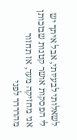לשאלותי לבעיותי, אבל איתך יש לי הפסקות אושר קטנות שבזכותן אני מחזיקה מעד, אז תחזור מהרררר לפני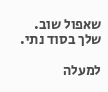שאפול שוב. שלך בסוד נתי.

למעלה